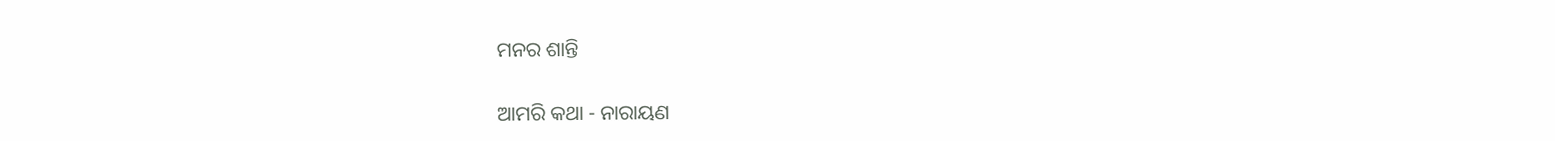ମନର ଶାନ୍ତି

ଆମରି କଥା - ନାରାୟଣ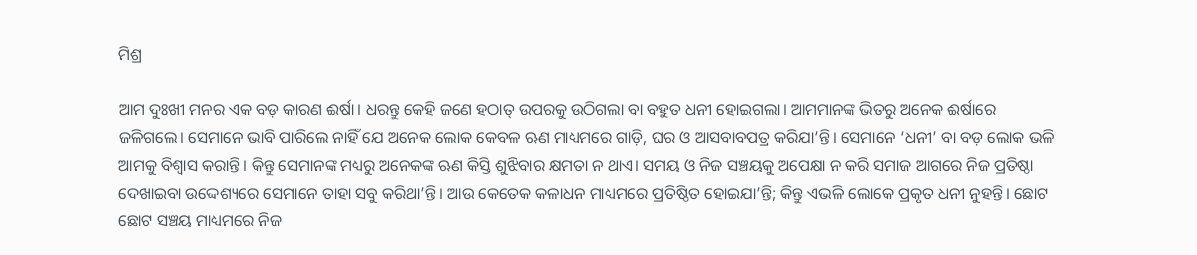ମିଶ୍ର

ଆମ ଦୁଃଖୀ ମନର ଏକ ବଡ଼ କାରଣ ଈର୍ଷା। ଧରନ୍ତୁ କେହି ଜଣେ ହଠାତ୍ ଉପରକୁ ଉଠିଗଲା ବା ବହୁତ ଧନୀ ହୋଇଗଲା। ଆମମାନଙ୍କ ଭିତରୁ ଅନେକ ଈର୍ଷାରେ ଜଳିଗଲେ। ସେମାନେ ଭାବି ପାରିଲେ ନାହିଁ ଯେ ଅନେକ ଲୋକ କେବଳ ଋଣ ମାଧ୍ୟମରେ ଗାଡ଼ି, ଘର ଓ ଆସବାବପତ୍ର କରିଯା’ନ୍ତି। ସେମାନେ ‘ଧନୀ’ ବା ବଡ଼ ଲୋକ ଭଳି ଆମକୁ ବିଶ୍ବାସ କରାନ୍ତି। କିନ୍ତୁ ସେମାନଙ୍କ ମଧ୍ୟରୁ ଅନେକଙ୍କ ଋଣ କିସ୍ତି ଶୁଝିବାର କ୍ଷମତା ନ ଥାଏ। ସମୟ ଓ ନିଜ ସଞ୍ଚୟକୁ ଅପେକ୍ଷା ନ କରି ସମାଜ ଆଗରେ ନିଜ ପ୍ରତିଷ୍ଠା ଦେଖାଇବା ଉଦ୍ଦେଶ୍ୟରେ ସେମାନେ ତାହା ସବୁ କରିଥା’ନ୍ତି। ଆଉ କେତେକ କଳାଧନ ମାଧ୍ୟମରେ ପ୍ରତିଷ୍ଠିତ ହୋଇଯା’ନ୍ତି; କିନ୍ତୁ ଏଭଳି ଲୋକେ ପ୍ରକୃତ ଧନୀ ନୁହନ୍ତି। ଛୋଟ ଛୋଟ ସଞ୍ଚୟ ମାଧ୍ୟମରେ ନିଜ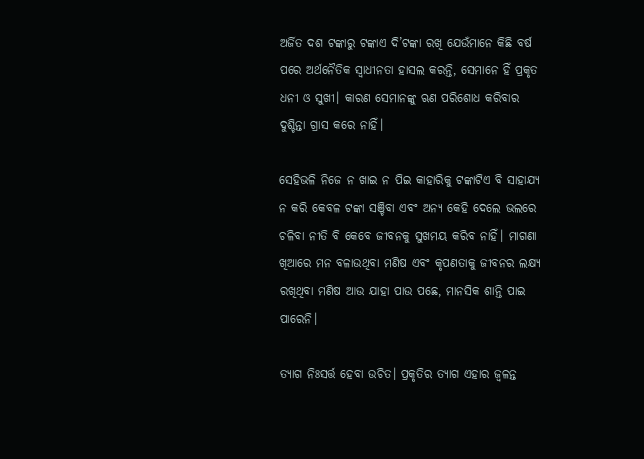ଅର୍ଜିତ ଦଶ ଟଙ୍କାରୁ ଟଙ୍କାଏ ଦି’ଟଙ୍କା ରଖି ଯେଉଁମାନେ କିଛି ବର୍ଷ ପରେ ଅର୍ଥନୈତିକ ସ୍ବାଧୀନତା ହାସଲ କରନ୍ତି, ସେମାନେ ହିଁ ପ୍ରକୃତ ଧନୀ ଓ ସୁଖୀ। କାରଣ ସେମାନଙ୍କୁ ଋଣ ପରିଶୋଧ କରିବାର ଦୁଶ୍ଚିନ୍ତା ଗ୍ରାସ କରେ ନାହିଁ।

ସେହିଭଳି ନିଜେ ନ ଖାଇ ନ ପିଇ କାହାରିକୁ ଟଙ୍କାଟିଏ ବି ସାହାଯ୍ୟ ନ କରି କେବଳ ଟଙ୍କା ସଞ୍ଚିବା ଏବଂ ଅନ୍ୟ କେହି ଦେଲେ ଭଲରେ ଚଳିବା ନୀତି ବି କେବେ ଜୀବନକୁ ସୁଖମୟ କରିବ ନାହିଁ। ମାଗଣା ଖିଆରେ ମନ ବଳାଉଥିବା ମଣିଷ ଏବଂ କୃପଣତାକୁ ଜୀବନର ଲକ୍ଷ୍ୟ ରଖିଥିବା ମଣିଷ ଆଉ ଯାହା ପାଉ ପଛେ, ମାନସିକ ଶାନ୍ତି ପାଇ ପାରେନି।

ତ୍ୟାଗ ନିଃସର୍ତ୍ତ ହେବା ଉଚିତ। ପ୍ରକୃତିର ତ୍ୟାଗ ଏହାର ଜ୍ବଳନ୍ତ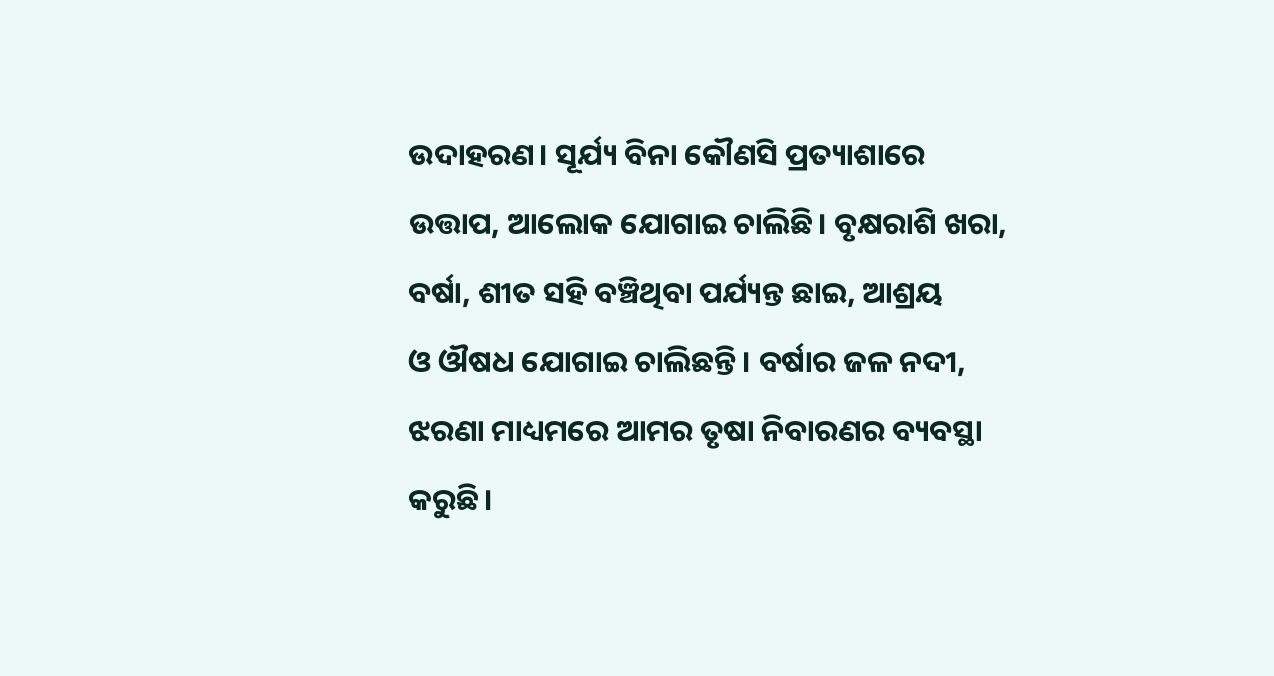ଉଦାହରଣ। ସୂର୍ଯ୍ୟ ବିନା କୌଣସି ପ୍ରତ୍ୟାଶାରେ ଉତ୍ତାପ, ଆଲୋକ ଯୋଗାଇ ଚାଲିଛି। ବୃକ୍ଷରାଶି ଖରା, ବର୍ଷା, ଶୀତ ସହି ବଞ୍ଚିଥିବା ପର୍ଯ୍ୟନ୍ତ ଛାଇ, ଆଶ୍ରୟ ଓ ‌ଔଷଧ ଯୋଗାଇ ଚାଲିଛନ୍ତି। ବର୍ଷାର ଜଳ ନଦୀ, ଝରଣା ମାଧ୍ୟମରେ ଆମର ତୃଷା ନିବାରଣର ବ୍ୟବସ୍ଥା କରୁଛି।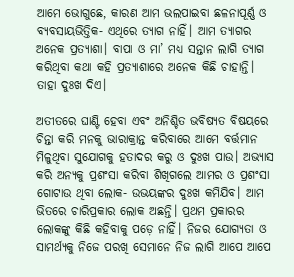ଆମେ ଭୋଗୁଛେ, କାରଣ ଆମ ଭଲପାଇବା ଛଳନାପୂର୍ଣ୍ଣ ଓ ବ୍ୟବସାୟଭିତ୍ତିକ- ଏଥିରେ ତ୍ୟାଗ ନାହିଁ। ଆମ ତ୍ୟାଗର ଅନେକ ପ୍ରତ୍ୟାଶା। ବାପା ଓ ମା’ ମଧ୍ୟ ସନ୍ତାନ ଲାଗି ତ୍ୟାଗ କରିଥିବା କଥା କହି ପ୍ରତ୍ୟାଶାରେ ଅନେକ କିଛି ଚାହାନ୍ତି। ତାହା ଦୁଃଖ ଦିଏ।

ଅତୀତରେ ଘାଣ୍ଟି ହେବା ଏବଂ ଅନିଶ୍ଚିତ ଭବିଷ୍ୟତ ବିଷୟରେ ଚିନ୍ତା କରି ମନକୁ ଭାରାକ୍ରାନ୍ତ କରିବାରେ ଆମେ ବର୍ତ୍ତମାନ ମିଳୁଥିବା ସୁଯୋଗକୁ ହତାଦର କରୁ ଓ ଦୁଃଖ ପାଉ। ଅଭ୍ୟାସ କରି ଅନ୍ୟକୁ ପ୍ରଶଂସା କରିବା ଶିଖିଗଲେ ଆମର ଓ ପ୍ରଶଂସା ଗୋଟାଉ ଥିବା ଲୋକ- ଉଭୟଙ୍କର ଦୁଃଖ କମିଯିବ। ଆମ ଭିତରେ ଚାରିପ୍ରକାର ଲୋକ ଅଛନ୍ତି। ପ୍ରଥମ ପ୍ରକାରର ଲୋକଙ୍କୁ କିଛି କହିବାକୁ ପଡ଼େ ନାହିଁ। ନିଜର ଯୋଗ୍ୟତା ଓ ସାମର୍ଥ୍ୟକୁ ନିଜେ ପରଖି ସେମାନେ ନିଜ ଲାଗି ଆପେ ଆପେ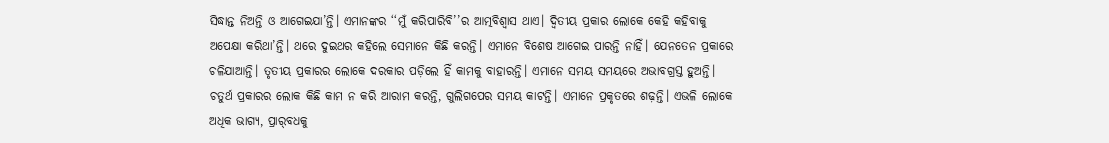ସିଦ୍ଧାନ୍ତ ନିଅନ୍ତି ଓ ଆଗେଇଯା’ନ୍ତି। ଏମାନଙ୍କର ‘‘ମୁଁ କରିପାରିବି’’ର ଆତ୍ମବିଶ୍ବାସ ଥାଏ। ଦ୍ବିତୀୟ ପ୍ରକାର ଲୋକେ କେହି କହିବାକୁ ଅପେକ୍ଷା କରିଥା’ନ୍ତି। ଥରେ ଦୁଇଥର କହିଲେ ସେମାନେ କିଛି କରନ୍ତି। ଏମାନେ ବିଶେଷ ଆଗେଇ ପାରନ୍ତି ନାହିଁ। ଯେନତେନ ପ୍ରକାରେ ଚଳିଯାଆନ୍ତି। ତୃତୀୟ ପ୍ରକାରର ଲୋକେ ଦରକାର ପଡ଼ିଲେ ହିଁ କାମକୁ ବାହାରନ୍ତି। ଏମାନେ ସମୟ ସମୟରେ ଅଭାବଗ୍ରସ୍ତ ହୁଅନ୍ତି। ଚତୁର୍ଥ ପ୍ରକାରର ଲୋକ କିଛି କାମ ନ କରି ଆରାମ କରନ୍ତି, ଗୁଲିଗପ‌େର ସମୟ କାଟନ୍ତି। ଏମାନେ ପ୍ରକୃତରେ ଶଢ଼ନ୍ତି। ଏଭଳି ଲୋକେ ଅଧିକ ଭାଗ୍ୟ, ପ୍ରାର୍‌ବଧକୁ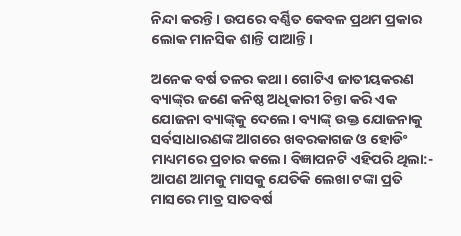ନିନ୍ଦା କରନ୍ତି। ଉପରେ ବର୍ଣ୍ଣିତ କେବଳ ପ୍ରଥମ ପ୍ରକାର ଲୋକ ମାନସିକ ଶାନ୍ତି ପାଆନ୍ତି।

ଅନେକ ବର୍ଷ ତଳର କଥା। ଗୋଟିଏ ଜାତୀୟକରଣ ବ୍ୟାଙ୍କ୍‌ର ଜଣେ କନିଷ୍ଠ ଅଧିକାରୀ ଚିନ୍ତା କରି ଏକ ଯୋଜନା ବ୍ୟାଙ୍କ୍‌କୁ ଦେଲେ। ବ୍ୟାଙ୍କ୍ ଉକ୍ତ ଯୋଜନାକୁ ସର୍ବସାଧାରଣଙ୍କ ଆଗରେ ଖବରକାଗଜ ଓ ହୋଡିଂ ମାଧ୍ୟମରେ ପ୍ରଚାର କଲେ। ବିଜ୍ଞାପନଟି ଏହିପରି ଥିଲା:- ଆପଣ ଆମକୁ ମାସକୁ ଯେତିକି ଲେଖା ଟଙ୍କା ପ୍ରତି ମାସରେ ମାତ୍ର ସାତବର୍ଷ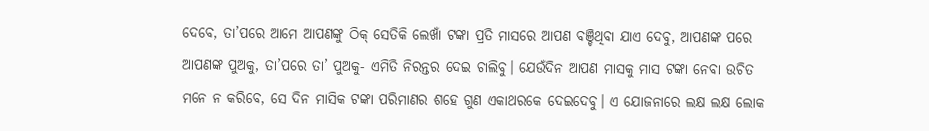ଦେବେ, ତା’ପରେ ଆମେ ଆପଣଙ୍କୁ ଠିକ୍ ସେତିକି ଲେଖାଁ ଟଙ୍କା ପ୍ରତି ମାସରେ ଆପଣ ବଞ୍ଚିଥିବା ଯାଏ ଦେବୁ, ଆପଣଙ୍କ ପରେ ଆପଣଙ୍କ ପୁଅକୁ, ତା’ପରେ ତା’ ପୁଅକୁ- ଏମିତି ନିରନ୍ତର ଦେଇ ଚାଲିବୁ। ଯେଉଁଦିନ ଆପଣ ମାସକୁ ମାସ ଟଙ୍କା ନେବା ଉଚିତ ମନେ ନ କରିବେ, ସେ ଦିନ ମାସିକ ଟଙ୍କା ପରିମାଣର ଶହେ ଗୁଣ ଏକାଥରକେ ଦେଇଦେବୁ। ଏ ଯୋଜନାରେ ଲକ୍ଷ ଲକ୍ଷ ଲୋକ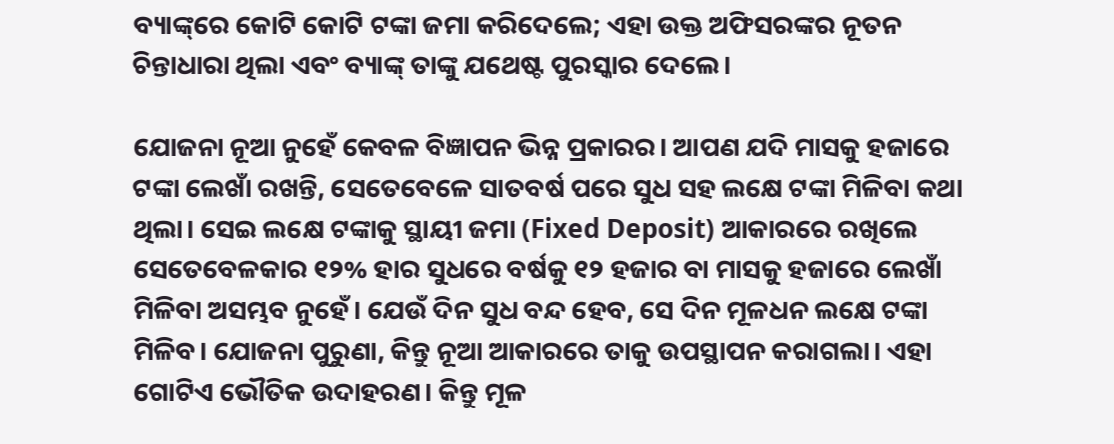ବ୍ୟାଙ୍କ୍‌ରେ କୋଟି କୋଟି ଟଙ୍କା ଜମା କରିଦେଲେ; ଏହା ଉକ୍ତ ଅଫିସରଙ୍କର ନୂତନ ଚିନ୍ତାଧାରା ଥିଲା ଏବଂ ବ୍ୟାଙ୍କ୍ ତାଙ୍କୁ ଯଥେଷ୍ଟ ପୁରସ୍କାର ଦେଲେ।

ଯୋଜନା ନୂଆ ନୁହେଁ କେବଳ ବିଜ୍ଞାପନ ଭିନ୍ନ ପ୍ରକାରର। ଆପଣ ଯଦି ମାସକୁ ହଜାରେ ଟଙ୍କା ଲେଖାଁ ରଖନ୍ତି, ସେତେବେଳେ ସାତବର୍ଷ ପରେ ସୁଧ ସହ ଲକ୍ଷେ ଟଙ୍କା ମିଳିବା କଥା ଥିଲା। ସେଇ ଲକ୍ଷେ ଟଙ୍କାକୁ ସ୍ଥାୟୀ ଜମା (Fixed Deposit) ଆକାରରେ ରଖିଲେ ସେତେବେଳକାର ୧୨% ହାର ସୁଧରେ ବର୍ଷକୁ ୧୨ ହଜାର ବା ମାସକୁ ହଜାରେ ଲେଖାଁ ମିଳିବା ଅସମ୍ଭବ ନୁହେଁ। ଯେଉଁ ଦିନ ସୁଧ ବନ୍ଦ ହେବ, ସେ ଦିନ ମୂଳଧନ ଲକ୍ଷେ ଟଙ୍କା ମିଳିବ। ଯୋଜନା ପୁରୁଣା, କିନ୍ତୁ ନୂଆ ଆକାରରେ ତାକୁ ଉପସ୍ଥାପନ କରାଗଲା। ଏହା ଗୋଟିଏ ଭୌତିକ ଉଦାହରଣ। କିନ୍ତୁ ମୂଳ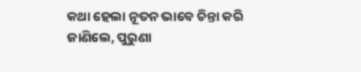କଥା ହେଲା ନୂତନ ଭାବେ ଚିନ୍ତା କରି ଜାଣିଲେ, ପୁରୁଣା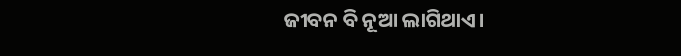ଜୀବନ ବି ନୂଆ ଲାଗିଥାଏ।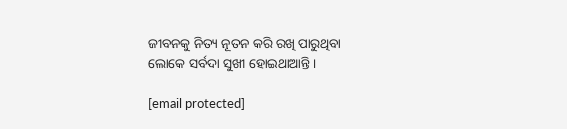ଜୀବନକୁ ନିତ୍ୟ ନୂତନ କରି ରଖି ପାରୁଥିବା ଲୋକେ ସର୍ବଦା ସୁଖୀ ହୋଇଥାଆନ୍ତି।

[email protected]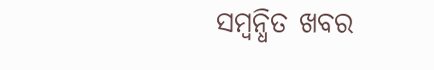ସମ୍ବନ୍ଧିତ ଖବର